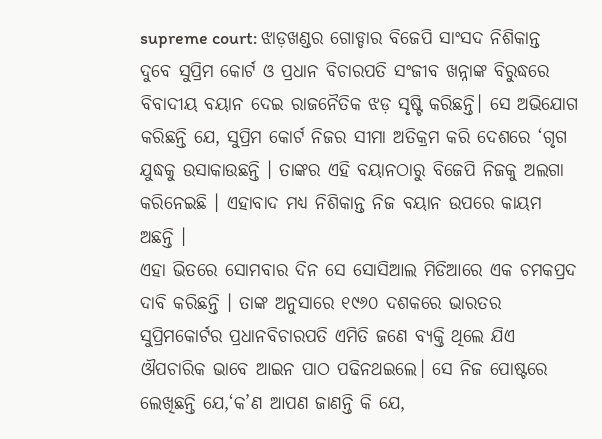supreme court: ଝାଡ଼ଖଣ୍ଡର ଗୋଡ୍ଡାର ବିଜେପି ସାଂସଦ ନିଶିକାନ୍ତ ଦୁବେ ସୁପ୍ରିମ କୋର୍ଟ ଓ ପ୍ରଧାନ ବିଚାରପତି ସଂଜୀବ ଖନ୍ନାଙ୍କ ବିରୁଦ୍ଧରେ ବିବାଦୀୟ ବୟାନ ଦେଇ ରାଜନୈତିକ ଝଡ଼ ସୃଷ୍ଟି କରିଛନ୍ତି। ସେ ଅଭିଯୋଗ କରିଛନ୍ତି ଯେ, ସୁପ୍ରିମ କୋର୍ଟ ନିଜର ସୀମା ଅତିକ୍ରମ କରି ଦେଶରେ ‘ଗୃଗ ଯୁଦ୍ଧକୁ ଉସାକାଉଛନ୍ତି । ତାଙ୍କର ଏହି ବୟାନଠାରୁ ବିଜେପି ନିଜକୁ ଅଲଗା କରିନେଇଛି । ଏହାବାଦ ମଧ୍ୟ ନିଶିକାନ୍ତ ନିଜ ବୟାନ ଉପରେ କାୟମ ଅଛନ୍ତି ।
ଏହା ଭିତରେ ସୋମବାର ଦିନ ସେ ସୋସିଆଲ ମିଡିଆରେ ଏକ ଚମକପ୍ରଦ ଦାବି କରିଛନ୍ତି । ତାଙ୍କ ଅନୁସାରେ ୧୯୬୦ ଦଶକରେ ଭାରତର ସୁପ୍ରିମକୋର୍ଟର ପ୍ରଧାନବିଚାରପତି ଏମିତି ଜଣେ ବ୍ୟକ୍ତି ଥିଲେ ଯିଏ ଔପଚାରିକ ଭାବେ ଆଇନ ପାଠ ପଢିନଥଇଲେ। ସେ ନିଜ ପୋଷ୍ଟରେ ଲେଖିଛନ୍ତି ଯେ,‘କ’ଣ ଆପଣ ଜାଣନ୍ତି କି ଯେ,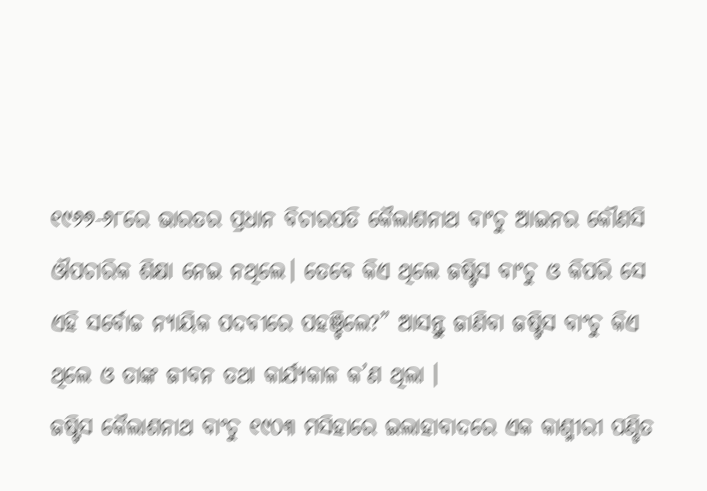୧୯୬୭-୬୮ରେ ଭାରତର ପ୍ରଧାନ ବିଚାରପତି କୈଲାଶନାଥ ବାଂଚୁ ଆଇନର କୌଣସି ଔପଚାରିକ ଶିକ୍ଷା ନେଇ ନଥିଲେ। ତେବେ କିଏ ଥିଲେ ଜଷ୍ଟିସ ବାଂଚୁ ଓ କିପରି ସେ ଏହି ସର୍ବୋଚ୍ଚ ନ୍ୟାୟିକ ପଦବୀରେ ପହଞ୍ଚିଲେ?” ଆସନ୍ତୁ ଜାଣିବା ଜଷ୍ଟିସ ବାଂଚୁ କିଏ ଥିଲେ ଓ ତାଙ୍କ ଜୀବନ ତଥା କାର୍ଯ୍ୟକାଳ କ’ଣ ଥିଲା ।
ଜଷ୍ଟିସ କୈଲାଶନାଥ ବାଂଚୁ ୧୯୦୩ ମସିହାରେ ଇଲାହାବାଦରେ ଏକ କାଶ୍ମୀରୀ ପଣ୍ଡିତ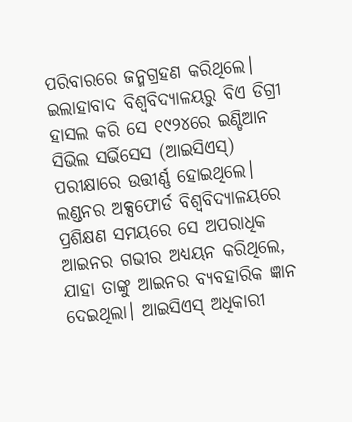ପରିବାରରେ ଜନ୍ମଗ୍ରହଣ କରିଥିଲେ। ଇଲାହାବାଦ ବିଶ୍ୱବିଦ୍ୟାଳୟରୁ ବିଏ ଡିଗ୍ରୀ ହାସଲ କରି ସେ ୧୯୨୪ରେ ଇଣ୍ଡିଆନ ସିଭିଲ ସର୍ଭିସେସ (ଆଇସିଏସ୍) ପରୀକ୍ଷାରେ ଉତ୍ତୀର୍ଣ୍ଣ ହୋଇଥିଲେ। ଲଣ୍ଡନର ଅକ୍ସଫୋର୍ଡ ବିଶ୍ୱବିଦ୍ୟାଳୟରେ ପ୍ରଶିକ୍ଷଣ ସମୟରେ ସେ ଅପରାଧିକ ଆଇନର ଗଭୀର ଅଧ୍ୟୟନ କରିଥିଲେ, ଯାହା ତାଙ୍କୁ ଆଇନର ବ୍ୟବହାରିକ ଜ୍ଞାନ ଦେଇଥିଲା। ଆଇସିଏସ୍ ଅଧିକାରୀ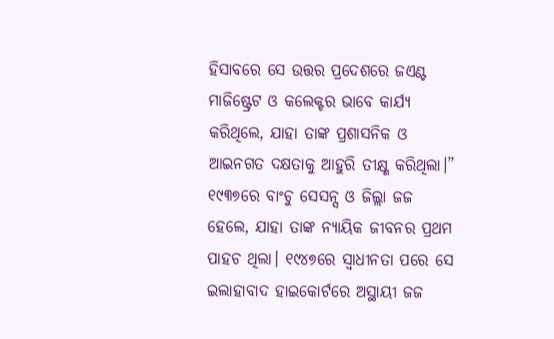ହିସାବରେ ସେ ଉତ୍ତର ପ୍ରଦେଶରେ ଜଏଣ୍ଟ ମାଜିଷ୍ଟ୍ରେଟ ଓ କଲେକ୍ଟର ଭାବେ କାର୍ଯ୍ୟ କରିଥିଲେ, ଯାହା ତାଙ୍କ ପ୍ରଶାସନିକ ଓ ଆଇନଗତ ଦକ୍ଷତାକୁ ଆହୁରି ତୀକ୍ଷ୍ଣ କରିଥିଲା।”
୧୯୩୭ରେ ବାଂଚୁ ସେସନ୍ସ ଓ ଜିଲ୍ଲା ଜଜ ହେଲେ, ଯାହା ତାଙ୍କ ନ୍ୟାୟିକ ଜୀବନର ପ୍ରଥମ ପାହଚ ଥିଲା। ୧୯୪୭ରେ ସ୍ୱାଧୀନତା ପରେ ସେ ଇଲାହାବାଦ ହାଇକୋର୍ଟରେ ଅସ୍ଥାୟୀ ଜଜ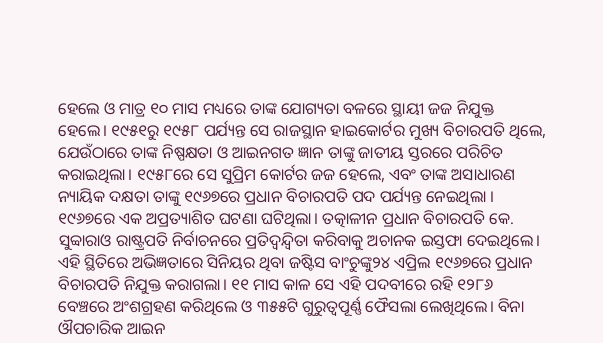ହେଲେ ଓ ମାତ୍ର ୧୦ ମାସ ମଧ୍ୟରେ ତାଙ୍କ ଯୋଗ୍ୟତା ବଳରେ ସ୍ଥାୟୀ ଜଜ ନିଯୁକ୍ତ ହେଲେ। ୧୯୫୧ରୁ ୧୯୫୮ ପର୍ଯ୍ୟନ୍ତ ସେ ରାଜସ୍ଥାନ ହାଇକୋର୍ଟର ମୁଖ୍ୟ ବିଚାରପତି ଥିଲେ, ଯେଉଁଠାରେ ତାଙ୍କ ନିଷ୍ପକ୍ଷତା ଓ ଆଇନଗତ ଜ୍ଞାନ ତାଙ୍କୁ ଜାତୀୟ ସ୍ତରରେ ପରିଚିତ କରାଇଥିଲା। ୧୯୫୮ରେ ସେ ସୁପ୍ରିମ କୋର୍ଟର ଜଜ ହେଲେ, ଏବଂ ତାଙ୍କ ଅସାଧାରଣ ନ୍ୟାୟିକ ଦକ୍ଷତା ତାଙ୍କୁ ୧୯୬୭ରେ ପ୍ରଧାନ ବିଚାରପତି ପଦ ପର୍ଯ୍ୟନ୍ତ ନେଇଥିଲା ।
୧୯୬୭ରେ ଏକ ଅପ୍ରତ୍ୟାଶିତ ଘଟଣା ଘଟିଥିଲା। ତତ୍କାଳୀନ ପ୍ରଧାନ ବିଚାରପତି କେ. ସୁବ୍ବାରାଓ ରାଷ୍ଟ୍ରପତି ନିର୍ବାଚନରେ ପ୍ରତିଦ୍ୱନ୍ଦ୍ୱିତା କରିବାକୁ ଅଚାନକ ଇସ୍ତଫା ଦେଇଥିଲେ। ଏହି ସ୍ଥିତିରେ ଅଭିଜ୍ଞତାରେ ସିନିୟର ଥିବା ଜଷ୍ଟିସ ବାଂଚୁଙ୍କୁ୨୪ ଏପ୍ରିଲ ୧୯୬୭ରେ ପ୍ରଧାନ ବିଚାରପତି ନିଯୁକ୍ତ କରାଗଲା। ୧୧ ମାସ କାଳ ସେ ଏହି ପଦବୀରେ ରହି ୧୨୮୬ ବେଞ୍ଚରେ ଅଂଶଗ୍ରହଣ କରିଥିଲେ ଓ ୩୫୫ଟି ଗୁରୁତ୍ୱପୂର୍ଣ୍ଣ ଫୈସଲା ଲେଖିଥିଲେ। ବିନା ଔପଚାରିକ ଆଇନ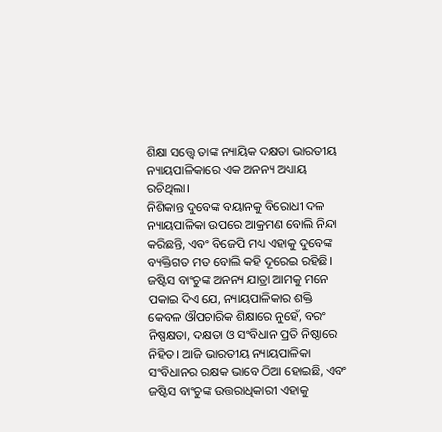ଶିକ୍ଷା ସତ୍ତ୍ୱେ ତାଙ୍କ ନ୍ୟାୟିକ ଦକ୍ଷତା ଭାରତୀୟ ନ୍ୟାୟପାଳିକାରେ ଏକ ଅନନ୍ୟ ଅଧ୍ୟାୟ ରଚିଥିଲା।
ନିଶିକାନ୍ତ ଦୁବେଙ୍କ ବୟାନକୁ ବିରୋଧୀ ଦଳ ନ୍ୟାୟପାଳିକା ଉପରେ ଆକ୍ରମଣ ବୋଲି ନିନ୍ଦା କରିଛନ୍ତି, ଏବଂ ବିଜେପି ମଧ୍ୟ ଏହାକୁ ଦୁବେଙ୍କ ବ୍ୟକ୍ତିଗତ ମତ ବୋଲି କହି ଦୂରେଇ ରହିଛି। ଜଷ୍ଟିସ ବାଂଚୁଙ୍କ ଅନନ୍ୟ ଯାତ୍ରା ଆମକୁ ମନେ ପକାଇ ଦିଏ ଯେ, ନ୍ୟାୟପାଳିକାର ଶକ୍ତି କେବଳ ଔପଚାରିକ ଶିକ୍ଷାରେ ନୁହେଁ, ବରଂ ନିଷ୍ପକ୍ଷତା, ଦକ୍ଷତା ଓ ସଂବିଧାନ ପ୍ରତି ନିଷ୍ଠାରେ ନିହିତ। ଆଜି ଭାରତୀୟ ନ୍ୟାୟପାଳିକା ସଂବିଧାନର ରକ୍ଷକ ଭାବେ ଠିଆ ହୋଇଛି, ଏବଂ ଜଷ୍ଟିସ ବାଂଚୁଙ୍କ ଉତ୍ତରାଧିକାରୀ ଏହାକୁ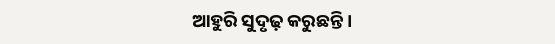ଆହୁରି ସୁଦୃଢ଼ କରୁଛନ୍ତି ।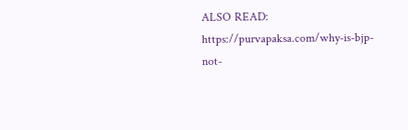ALSO READ: https://purvapaksa.com/why-is-bjp-not-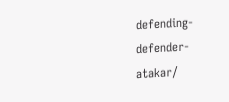defending-defender-atakar/